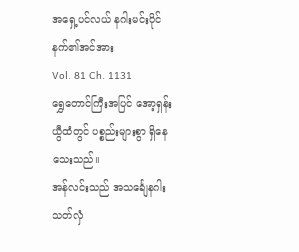အရှေ့ပင်လယ် နဂါးမင်းပိုင်နက်၏အင်အား
Vol. 81 Ch. 1131
ရွှေတောင်ကြီးအပြင် အော့ရှန်းယွီထံတွင် ပစ္စည်းများစွာ ရှိနေသေးသည်။
အန်လင်းသည် အသင်္ချေနဂါးသတ်လှံ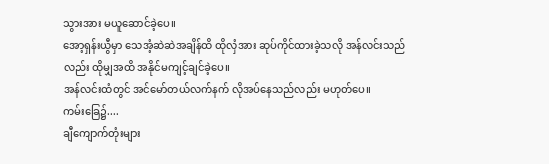သွားအား မယူဆောင်ခဲ့ပေ။
အော့ရှန်းယွီမှာ သေအံ့ဆဲဆဲအချိန်ထိ ထိုလှံအား ဆုပ်ကိုင်ထားခဲ့သလို အန်လင်းသည်လည်း ထိုမျှအထိ အနိုင်မကျင့်ချင်ခဲ့ပေ။
အန်လင်းထံတွင် အင်မော်တယ်လက်နက် လိုအပ်နေသည်လည်း မဟုတ်ပေ။
ကမ်းခြေ၌....
ချီကျောက်တုံးများ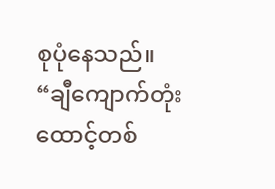စုပုံနေသည်။
“ချီကျောက်တုံး ထောင့်တစ်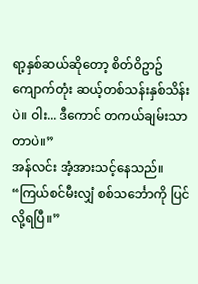ရာ့နှစ်ဆယ်ဆိုတော့ စိတ်ဝိဥာဥ်ကျောက်တုံး ဆယ့်တစ်သန်းနှစ်သိန်းပဲ။ ဝါး... ဒီကောင် တကယ်ချမ်းသာတာပဲ။”
အန်လင်း အံ့အားသင့်နေသည်။
“ကြယ်စင်မီးလျှံ စစ်သင်္ဘောကို ပြင်လို့ရပြီ။”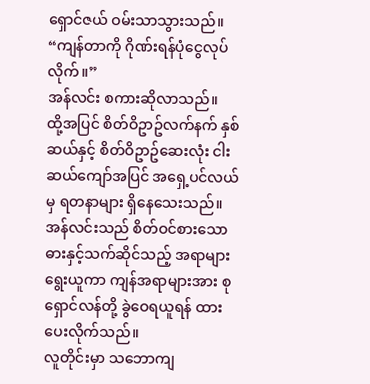ရှောင်ဇယ် ဝမ်းသာသွားသည်။
“ကျန်တာကို ဂိုဏ်းရန်ပုံငွေလုပ်လိုက်။”
အန်လင်း စကားဆိုလာသည်။
ထို့အပြင် စိတ်ဝိဥာဥ်လက်နက် နှစ်ဆယ်နှင့် စိတ်ဝိဥာဥ်ဆေးလုံး ငါးဆယ်ကျော်အပြင် အရှေ့ပင်လယ်မှ ရတနာများ ရှိနေသေးသည်။ အန်လင်းသည် စိတ်ဝင်စားသော ဓားနှင့်သက်ဆိုင်သည့် အရာများ ရွေးယူကာ ကျန်အရာများအား စုရှောင်လန်တို့ ခွဲဝေရယူရန် ထားပေးလိုက်သည်။
လူတိုင်းမှာ သဘောကျ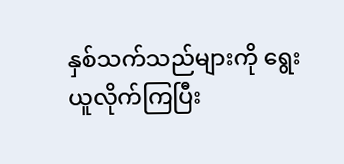နှစ်သက်သည်များကို ရွေးယူလိုက်ကြပြီး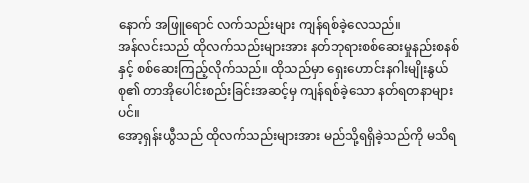နောက် အဖြူရောင် လက်သည်းများ ကျန်ရစ်ခဲ့လေသည်။
အန်လင်းသည် ထိုလက်သည်းများအား နတ်ဘုရားစစ်ဆေးမှုနည်းစနစ်နှင့် စစ်ဆေးကြည့်လိုက်သည်။ ထိုသည်မှာ ရှေးဟောင်းနဂါးမျိုးနွယ်စု၏ တာအိုပေါင်းစည်းခြင်းအဆင့်မှ ကျန်ရစ်ခဲ့သော နတ်ရတနာများပင်။
အော့ရှန်းယွီသည် ထိုလက်သည်းများအား မည်သို့ရရှိခဲ့သည်ကို မသိရ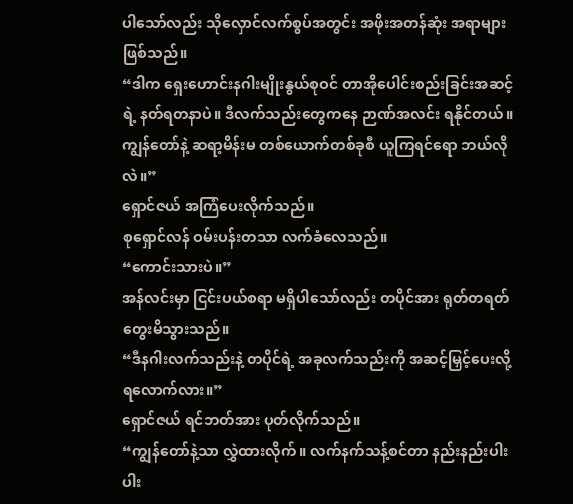ပါသော်လည်း သိုလှောင်လက်စွပ်အတွင်း အဖိုးအတန်ဆုံး အရာများ ဖြစ်သည်။
“ဒါက ရှေးဟောင်းနဂါးမျိုးနွယ်စုဝင် တာအိုပေါင်းစည်းခြင်းအဆင့်ရဲ့ နတ်ရတနာပဲ။ ဒီလက်သည်းတွေကနေ ဉာဏ်အလင်း ရနိုင်တယ်။ ကျွန်တော်နဲ့ ဆရာ့မိန်းမ တစ်ယောက်တစ်ခုစီ ယူကြရင်ရော ဘယ်လိုလဲ။”
ရှောင်ဇယ် အကြံပေးလိုက်သည်။
စုရှောင်လန် ဝမ်းပန်းတသာ လက်ခံလေသည်။
“ကောင်းသားပဲ။”
အန်လင်းမှာ ငြင်းပယ်စရာ မရှိပါသော်လည်း တပိုင်အား ရုတ်တရတ် တွေးမိသွားသည်။
“ဒီနဂါးလက်သည်းနဲ့ တပိုင်ရဲ့ အခုလက်သည်းကို အဆင့်မြှင့်ပေးလို့ ရလောက်လား။”
ရှောင်ဇယ် ရင်ဘတ်အား ပုတ်လိုက်သည်။
“ကျွန်တော်နဲ့သာ လွှဲထားလိုက်။ လက်နက်သန့်စင်တာ နည်းနည်းပါးပါး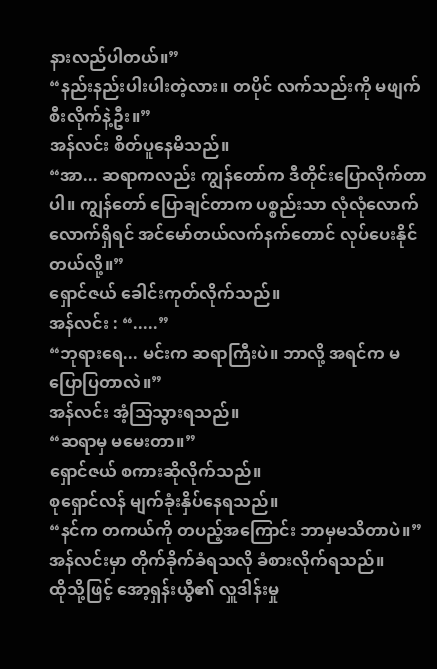နားလည်ပါတယ်။”
“နည်းနည်းပါးပါးတဲ့လား။ တပိုင် လက်သည်းကို မဖျက်စီးလိုက်နဲ့ဦး။”
အန်လင်း စိတ်ပူနေမိသည်။
“အာ... ဆရာကလည်း ကျွန်တော်က ဒီတိုင်းပြောလိုက်တာပါ။ ကျွန်တော် ပြောချင်တာက ပစ္စည်းသာ လုံလုံလောက်လောက်ရှိရင် အင်မော်တယ်လက်နက်တောင် လုပ်ပေးနိုင်တယ်လို့။”
ရှောင်ဇယ် ခေါင်းကုတ်လိုက်သည်။
အန်လင်း : “.....”
“ဘုရားရေ... မင်းက ဆရာကြီးပဲ။ ဘာလို့ အရင်က မပြောပြတာလဲ။”
အန်လင်း အံ့သြသွားရသည်။
“ဆရာမှ မမေးတာ။”
ရှောင်ဇယ် စကားဆိုလိုက်သည်။
စုရှောင်လန် မျက်ခုံးနှိပ်နေရသည်။
“နင်က တကယ်ကို တပည့်အကြောင်း ဘာမှမသိတာပဲ။”
အန်လင်းမှာ တိုက်ခိုက်ခံရသလို ခံစားလိုက်ရသည်။
ထိုသို့ဖြင့် အော့ရှန်းယွီ၏ လှူဒါန်းမှု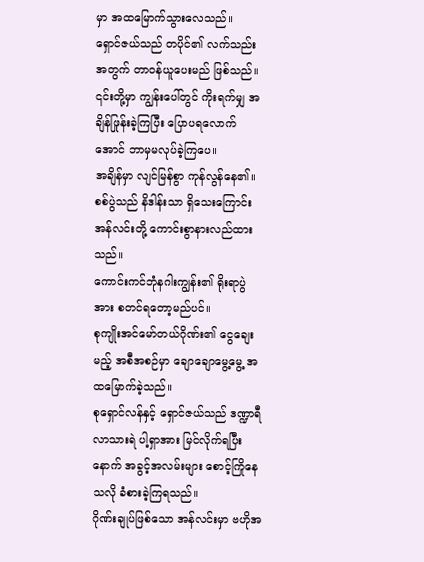မှာ အထမြောက်သွားလေသည်။
ရှောင်ဇယ်သည် တပိုင်၏ လက်သည်းအတွက် တာဝန်ယူပေးမည် ဖြစ်သည်။
၎င်းတို့မှာ ကျွန်းပေါ်တွင် ကိုးရက်မျှ အချိန်ဖြုန်းခဲ့ကြပြီး ပြောပရလောက်အောင် ဘာမှမလုပ်ခဲ့ကြပေ။
အချိန်မှာ လျင်မြန်စွာ ကုန်လွန်နေ၏။
စစ်ပွဲသည် နိဒါန်းသာ ရှိသေးကြောင်း အန်လင်းတို့ ကောင်းစွာနားလည်ထားသည်။
ကောင်းကင်ဘုံနဂါးကျွန်း၏ ရိုးရာပွဲအား စတင်ရတော့မည်ပင်။
စုကျိုးအင်မော်တယ်ဂိုဏ်း၏ ငွေချေးမည့် အစီအစဉ်မှာ ချောချောမွေ့မွေ့ အထမြောက်ခဲ့သည်။
စုရှောင်လန်နှင့် ရှောင်ဇယ်သည် ဒဏ္ဍာရီလာသားရဲ ပါ့ရှာအား မြင်လိုက်ရပြီးနောက် အခွင့်အလမ်းများ စောင့်ကြိုနေသလို ခံစားခဲ့ကြရသည်။
ဂိုဏ်းချုပ်ဖြစ်သော အန်လင်းမှာ ဗဟိုအ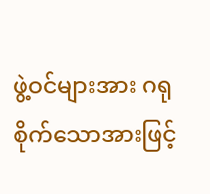ဖွဲ့ဝင်များအား ဂရုစိုက်သောအားဖြင့်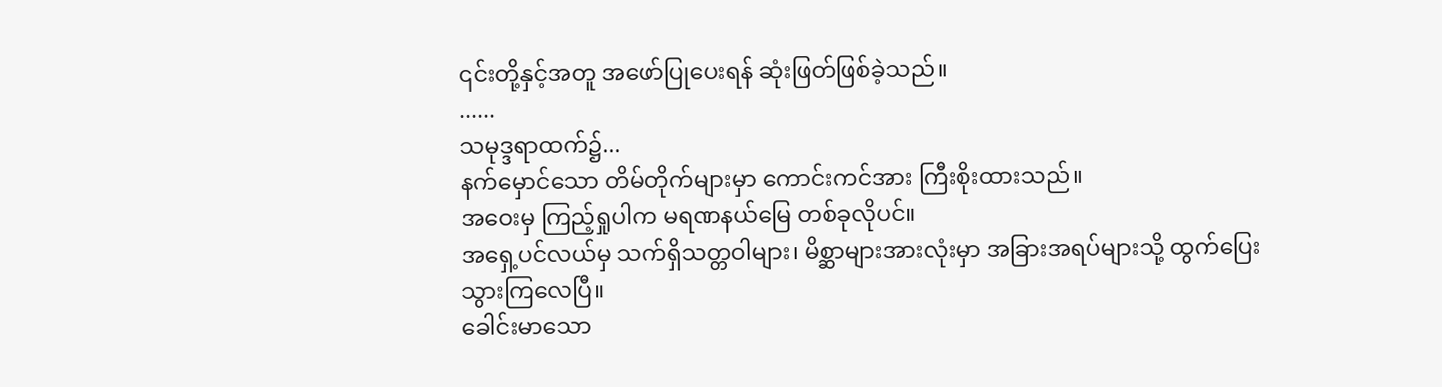၎င်းတို့နှင့်အတူ အဖော်ပြုပေးရန် ဆုံးဖြတ်ဖြစ်ခဲ့သည်။
......
သမုဒ္ဒရာထက်၌...
နက်မှောင်သော တိမ်တိုက်များမှာ ကောင်းကင်အား ကြီးစိုးထားသည်။
အဝေးမှ ကြည့်ရှုပါက မရဏနယ်မြေ တစ်ခုလိုပင်။
အရှေ့ပင်လယ်မှ သက်ရှိသတ္တဝါများ၊ မိစ္ဆာများအားလုံးမှာ အခြားအရပ်များသို့ ထွက်ပြေးသွားကြလေပြီ။
ခေါင်းမာသော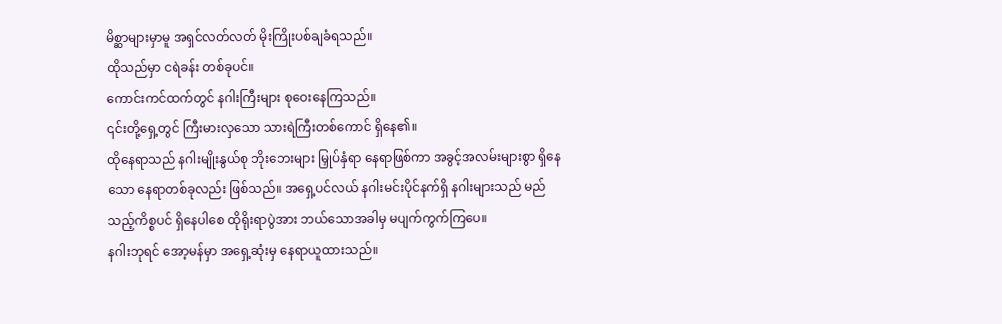မိစ္ဆာများမှာမူ အရှင်လတ်လတ် မိုးကြိုးပစ်ချခံရသည်။
ထိုသည်မှာ ငရဲခန်း တစ်ခုပင်။
ကောင်းကင်ထက်တွင် နဂါးကြီးများ စုဝေးနေကြသည်။
၎င်းတို့ရှေ့တွင် ကြီးမားလှသော သားရဲကြီးတစ်ကောင် ရှိနေ၏။
ထိုနေရာသည် နဂါးမျိုးနွယ်စု ဘိုးဘေးများ မြှုပ်နှံရာ နေရာဖြစ်ကာ အခွင့်အလမ်းများစွာ ရှိနေသော နေရာတစ်ခုလည်း ဖြစ်သည်။ အရှေ့ပင်လယ် နဂါးမင်းပိုင်နက်ရှိ နဂါးများသည် မည်သည့်ကိစ္စပင် ရှိနေပါစေ ထိုရိုးရာပွဲအား ဘယ်သောအခါမှ မပျက်ကွက်ကြပေ။
နဂါးဘုရင် အော့မန်မှာ အရှေ့ဆုံးမှ နေရာယူထားသည်။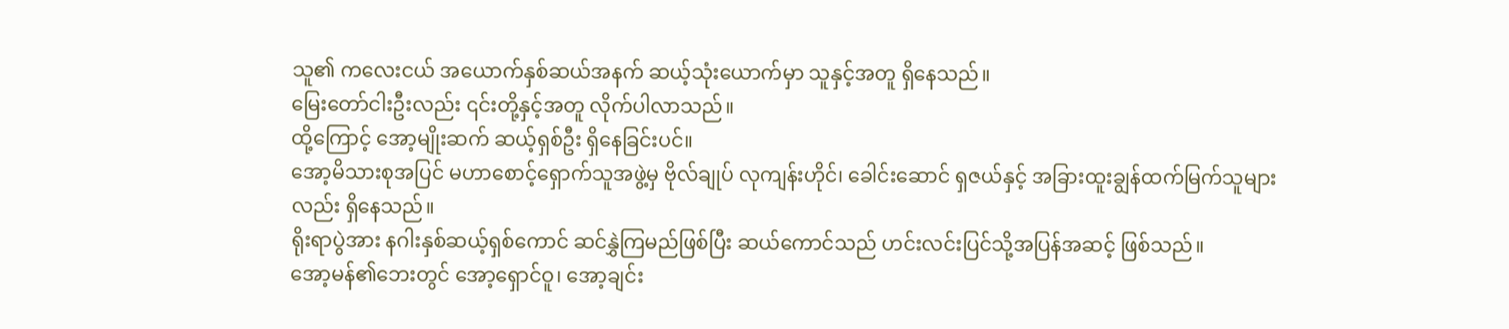သူ၏ ကလေးငယ် အယောက်နှစ်ဆယ်အနက် ဆယ့်သုံးယောက်မှာ သူနှင့်အတူ ရှိနေသည်။
မြေးတော်ငါးဦးလည်း ၎င်းတို့နှင့်အတူ လိုက်ပါလာသည်။
ထို့ကြောင့် အော့မျိုးဆက် ဆယ့်ရှစ်ဦး ရှိနေခြင်းပင်။
အော့မိသားစုအပြင် မဟာစောင့်ရှောက်သူအဖွဲ့မှ ဗိုလ်ချုပ် လုကျန်းဟိုင်၊ ခေါင်းဆောင် ရှဇယ်နှင့် အခြားထူးချွန်ထက်မြက်သူများလည်း ရှိနေသည်။
ရိုးရာပွဲအား နဂါးနှစ်ဆယ့်ရှစ်ကောင် ဆင်နွှဲကြမည်ဖြစ်ပြီး ဆယ်ကောင်သည် ဟင်းလင်းပြင်သို့အပြန်အဆင့် ဖြစ်သည်။
အော့မန်၏ဘေးတွင် အော့ရှောင်ဝူ၊ အော့ချင်း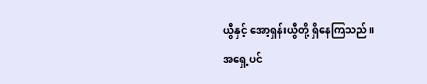ယွီနှင့် အော့ရှန်းယွီတို့ ရှိနေကြသည်။
အရှေ့ပင်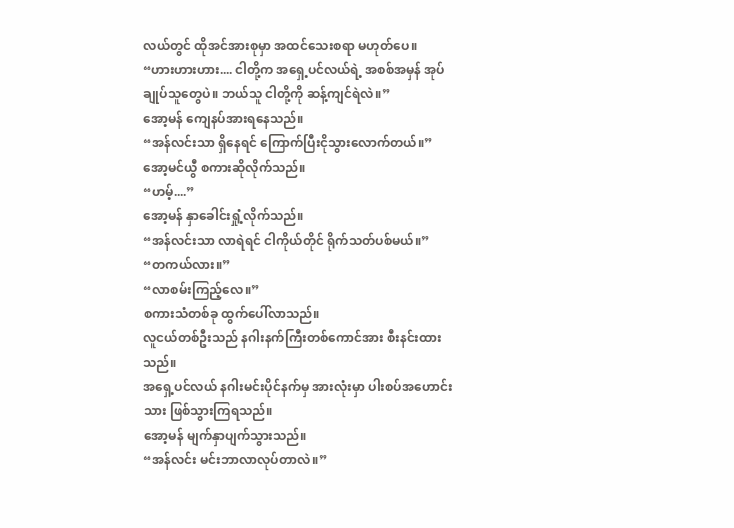လယ်တွင် ထိုအင်အားစုမှာ အထင်သေးစရာ မဟုတ်ပေ။
“ဟားဟားဟား.... ငါတို့က အရှေ့ပင်လယ်ရဲ့ အစစ်အမှန် အုပ်ချုပ်သူတွေပဲ။ ဘယ်သူ ငါတို့ကို ဆန့်ကျင်ရဲလဲ။”
အော့မန် ကျေနပ်အားရနေသည်။
“အန်လင်းသာ ရှိနေရင် ကြောက်ပြီးငိုသွားလောက်တယ်။”
အော့မင်ယွီ စကားဆိုလိုက်သည်။
“ဟမ့်....”
အော့မန် နှာခေါင်းရှုံ့လိုက်သည်။
“အန်လင်းသာ လာရဲရင် ငါကိုယ်တိုင် ရိုက်သတ်ပစ်မယ်။”
“တကယ်လား။”
“လာစမ်းကြည့်လေ။”
စကားသံတစ်ခု ထွက်ပေါ်လာသည်။
လူငယ်တစ်ဦးသည် နဂါးနက်ကြီးတစ်ကောင်အား စီးနင်းထားသည်။
အရှေ့ပင်လယ် နဂါးမင်းပိုင်နက်မှ အားလုံးမှာ ပါးစပ်အဟောင်းသား ဖြစ်သွားကြရသည်။
အော့မန် မျက်နှာပျက်သွားသည်။
“အန်လင်း မင်းဘာလာလုပ်တာလဲ။”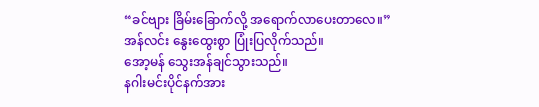“ခင်ဗျား ခြိမ်းခြောက်လို့ အရောက်လာပေးတာလေ။”
အန်လင်း နွေးထွေးစွာ ပြုံးပြလိုက်သည်။
အော့မန် သွေးအန်ချင်သွားသည်။
နဂါးမင်းပိုင်နက်အား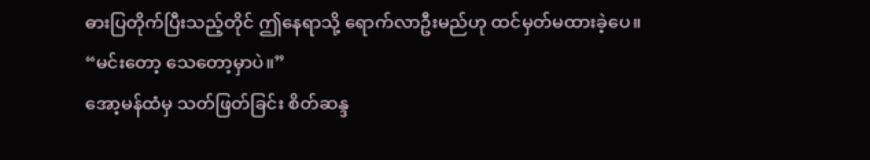ဓားပြတိုက်ပြီးသည့်တိုင် ဤနေရာသို့ ရောက်လာဦးမည်ဟု ထင်မှတ်မထားခဲ့ပေ။
“မင်းတော့ သေတော့မှာပဲ။”
အော့မန်ထံမှ သတ်ဖြတ်ခြင်း စိတ်ဆန္ဒ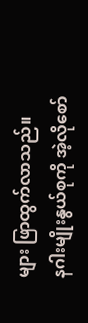များ ဖြာထွက်လာသည်။
နဂါးမျိုးနွယ်စုကို အဲ့လိုစော်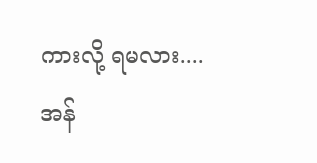ကားလို့ ရမလား....
အန်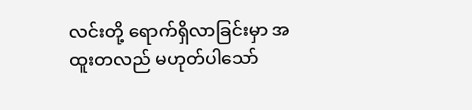လင်းတို့ ရောက်ရှိလာခြင်းမှာ အထူးတလည် မဟုတ်ပါသော်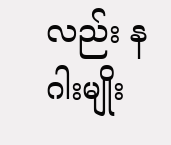လည်း နဂါးမျိုး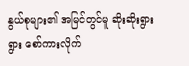နွယ်စုများ၏ အမြင်တွင်မူ ဆိုးဆိုးရွားရွား စော်ကားလိုက်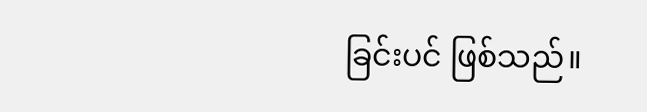ခြင်းပင် ဖြစ်သည်။